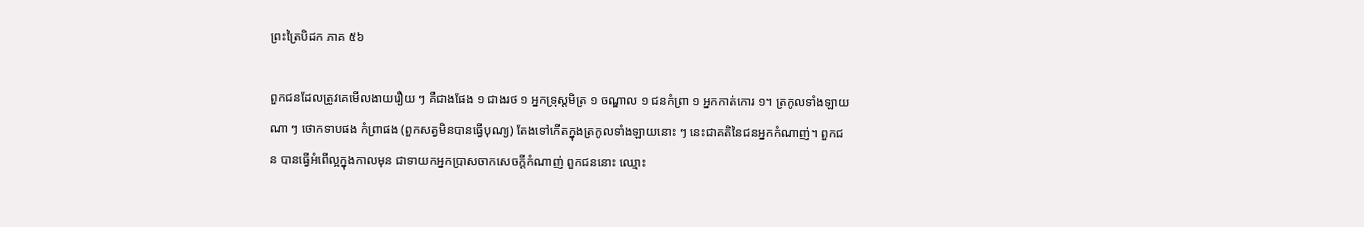ព្រះត្រៃបិដក ភាគ ៥៦

ពួកជនដែលត្រូវគេមើលងាយរឿយ ៗ គឺជាងផែង ១ ជាងរថ ១ អ្នកទ្រុស្ដមិត្រ ១ ចណ្ឌាល ១ ជនកំព្រា ១ អ្នកកាត់កោរ ១។ ត្រកូលទាំងឡាយណា ៗ ថោកទាបផង កំព្រាផង (ពួកសត្វមិនបានធ្វើបុណ្យ) តែងទៅកើតក្នុងត្រកូលទាំងឡាយនោះ ៗ នេះជាគតិនៃជនអ្នកកំណាញ់។ ពួកជន បានធ្វើអំពើល្អក្នុងកាលមុន ជាទាយកអ្នកប្រាសចាកសេចក្ដីកំណាញ់ ពួកជននោះ ឈ្មោះ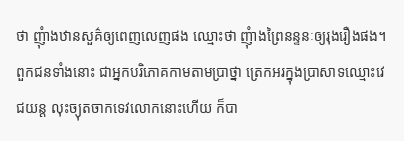ថា ញុំាងឋានសួគ៌ឲ្យពេញលេញផង ឈ្មោះថា ញុំាងព្រៃនន្ទនៈឲ្យរុងរឿងផង។ ពួកជនទាំងនោះ ជាអ្នកបរិភោគកាមតាមប្រាថ្នា ត្រេកអរក្នុងប្រាសាទឈ្មោះវេជយន្ត លុះច្យុតចាកទេវលោកនោះហើយ ក៏បា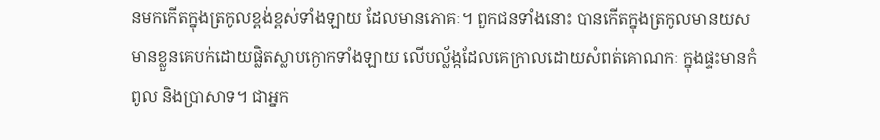នមកកើតក្នុងត្រកូលខ្ពង់ខ្ពស់ទាំងឡាយ ដែលមានភោគៈ។ ពួកជនទាំងនោះ បានកើតក្នុងត្រកូលមានយស មានខ្លួនគេបក់ដោយផ្លិតស្លាបក្ងោកទាំងឡាយ លើបល្ល័ង្កដែលគេក្រាលដោយសំពត់គោណកៈ ក្នុងផ្ទះមានកំពូល និងប្រាសាទ។ ជាអ្នក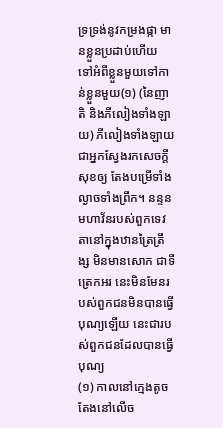ទ្រទ្រង់នូវកម្រងផ្កា មានខ្លួនប្រដាប់ហើយ ទៅអំពីខ្លួនមួយទៅកាន់ខ្លួនមួយ(១) (នៃញាតិ និងភីលៀងទាំងឡាយ) ភីលៀងទាំងឡាយ ជាអ្នកស្វែងរកសេចក្ដីសុខឲ្យ តែងបម្រើទាំងល្ងាចទាំងព្រឹក។ នន្ទនមហាវ័នរបស់ពួកទេវតានៅក្នុងឋានត្រៃត្រឹង្ស មិនមានសោក ជាទីត្រេកអរ នេះមិនមែនរបស់ពួកជនមិនបានធ្វើបុណ្យឡើយ នេះជារបស់ពួកជនដែលបានធ្វើបុណ្យ
(១) កាលនៅក្មេងតូច តែងនៅលើច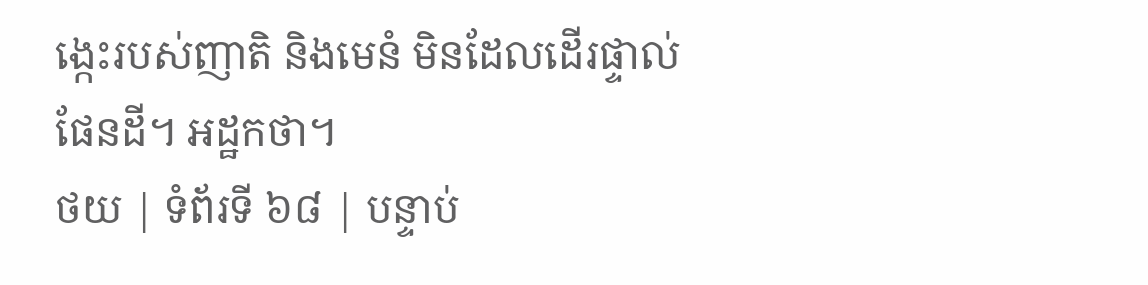ង្កេះរបស់ញាតិ និងមេនំ មិនដែលដើរផ្ទាល់ផែនដី។ អដ្ឋកថា។
ថយ | ទំព័រទី ៦៨ | បន្ទាប់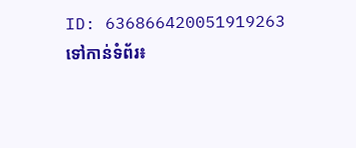ID: 636866420051919263
ទៅកាន់ទំព័រ៖